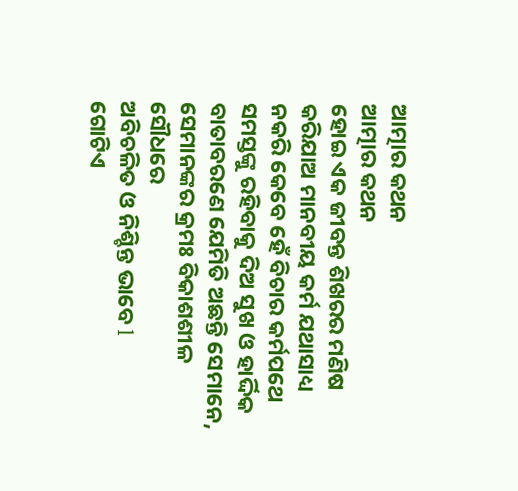ଆତ୍ମାର କଥନ
ଆତ୍ମାର କଥନ
ହୋଇ ଏକ ଜୀବନ୍ତ ଶିଖରର ମଣିଷ
କରିଯାଅ ମାନବୀୟ କର୍ମ ଯଥାସାଧ୍ୟ
ନକରି କେବେ ହେଁ ବିଚାର କର୍ମପଥେ
ସମସ୍ତଙ୍କୁ ରହିବାକୁ ଦିଅ ସୁଖ ଓ ହାର୍ଦ୍ଦିକ
ବାତାବରଣେ ଯେମିତି ଅଛନ୍ତି ସେମାନେ,
ସେମାନଙ୍କର କ୍ରମଃ ବିକାଶଶୀଳ ସୌଧରେ
ଅବିଚଳିତ ଓ ନିଶ୍ଚିନ୍ତ ଭାବେ l
ଗୋଟିଏ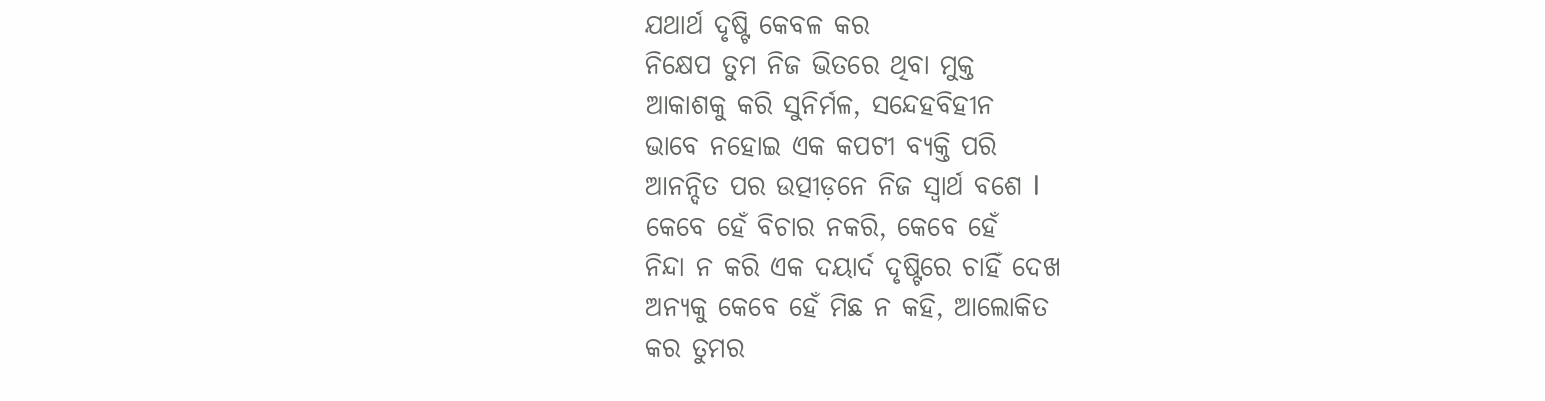ଯଥାର୍ଥ ଦୃଷ୍ଟି କେବଳ କର
ନିକ୍ଷେପ ତୁମ ନିଜ ଭିତରେ ଥିବା ମୁକ୍ତ
ଆକାଶକୁ କରି ସୁନିର୍ମଳ, ସନ୍ଦେହବିହୀନ
ଭାବେ ନହୋଇ ଏକ କପଟୀ ବ୍ୟକ୍ତି ପରି
ଆନନ୍ଦିତ ପର ଉତ୍ପୀଡ଼ନେ ନିଜ ସ୍ୱାର୍ଥ ବଶେ l
କେବେ ହେଁ ବିଚାର ନକରି, କେବେ ହେଁ
ନିନ୍ଦା ନ କରି ଏକ ଦୟାର୍ଦ ଦୃଷ୍ଟିରେ ଚାହିଁ ଦେଖ
ଅନ୍ୟକୁ କେବେ ହେଁ ମିଛ ନ କହି, ଆଲୋକିତ
କର ତୁମର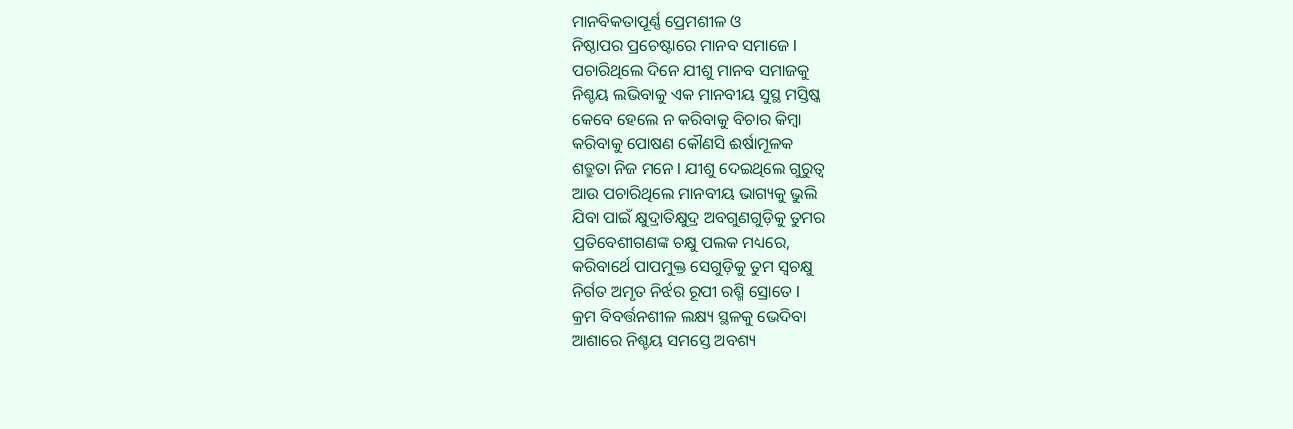ମାନବିକତାପୂର୍ଣ୍ଣ ପ୍ରେମଶୀଳ ଓ
ନିଷ୍ଠାପର ପ୍ରଚେଷ୍ଟାରେ ମାନବ ସମାଜେ l
ପଚାରିଥିଲେ ଦିନେ ଯୀଶୁ ମାନବ ସମାଜକୁ
ନିଶ୍ଚୟ ଲଭିବାକୁ ଏକ ମାନବୀୟ ସୁସ୍ଥ ମସ୍ତିଷ୍କ
କେବେ ହେଲେ ନ କରିବାକୁ ବିଚାର କିମ୍ବା
କରିବାକୁ ପୋଷଣ କୌଣସି ଈର୍ଷାମୂଳକ
ଶତ୍ରୁତା ନିଜ ମନେ l ଯୀଶୁ ଦେଇଥିଲେ ଗୁରୁତ୍ୱ
ଆଉ ପଚାରିଥିଲେ ମାନବୀୟ ଭାଗ୍ୟକୁ ଭୁଲି
ଯିବା ପାଇଁ କ୍ଷୁଦ୍ରାତିକ୍ଷୁଦ୍ର ଅବଗୁଣଗୁଡ଼ିକୁ ତୁମର
ପ୍ରତିବେଶୀଗଣଙ୍କ ଚକ୍ଷୁ ପଲକ ମଧ୍ୟରେ,
କରିବାର୍ଥେ ପାପମୁକ୍ତ ସେଗୁଡ଼ିକୁ ତୁମ ସ୍ଵଚକ୍ଷୁ
ନିର୍ଗତ ଅମୃତ ନିର୍ଝର ରୂପୀ ରଶ୍ମି ସ୍ରୋତେ l
କ୍ରମ ବିବର୍ତ୍ତନଶୀଳ ଲକ୍ଷ୍ୟ ସ୍ଥଳକୁ ଭେଦିବା
ଆଶାରେ ନିଶ୍ଚୟ ସମସ୍ତେ ଅବଶ୍ୟ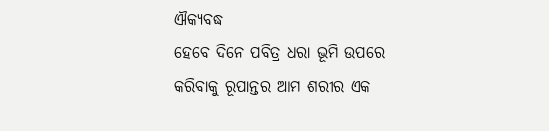ଐକ୍ୟବଦ୍ଧ
ହେବେ ଦିନେ ପବିତ୍ର ଧରା ଭୂମି ଉପରେ
କରିବାକୁ ରୂପାନ୍ତର ଆମ ଶରୀର ଏକ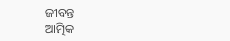ଜୀବନ୍ତ
ଆତ୍ମିକ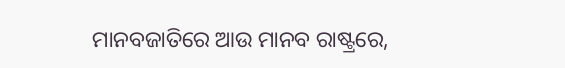ମାନବଜାତିରେ ଆଉ ମାନବ ରାଷ୍ଟ୍ରରେ,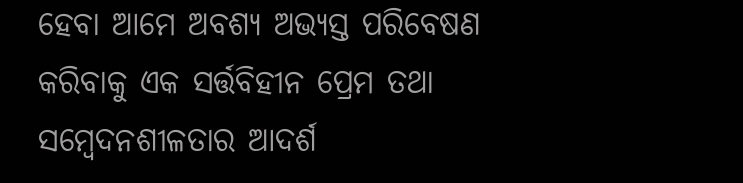ହେବା ଆମେ ଅବଶ୍ୟ ଅଭ୍ୟସ୍ତ ପରିବେଷଣ
କରିବାକୁ ଏକ ସର୍ତ୍ତବିହୀନ ପ୍ରେମ ତଥା
ସମ୍ବେଦନଶୀଳତାର ଆଦର୍ଶ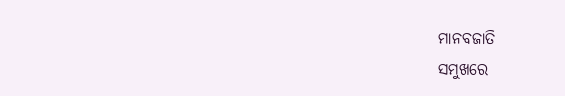ମାନବଜାତି
ସମୁଖରେ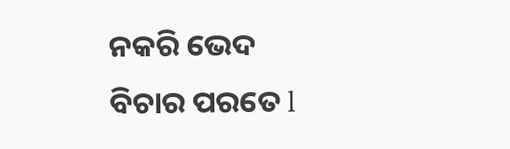ନକରି ଭେଦ ବିଚାର ପରତେ l